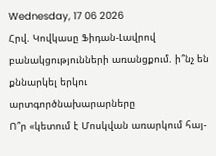Wednesday, 17 06 2026
Հրվ. Կովկասը Ֆիդան-Լավրով բանակցությունների առանցքում. ի՞նչ են քննարկել երկու արտգործնախարարները
Ո՞ր «կետում է Մոսկվան առարկում հայ-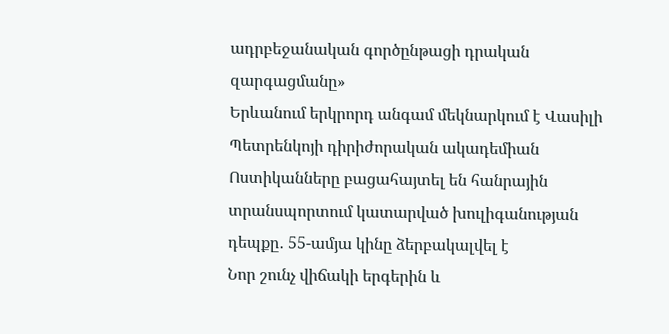ադրբեջանական գործընթացի դրական զարգացմանը»
Երևանում երկրորդ անգամ մեկնարկում է Վասիլի Պետրենկոյի դիրիժորական ակադեմիան
Ոստիկանները բացահայտել են հանրային տրանսպորտում կատարված խուլիգանության դեպքը․ 55-ամյա կինը ձերբակալվել է
Նոր շունչ վիճակի երգերին և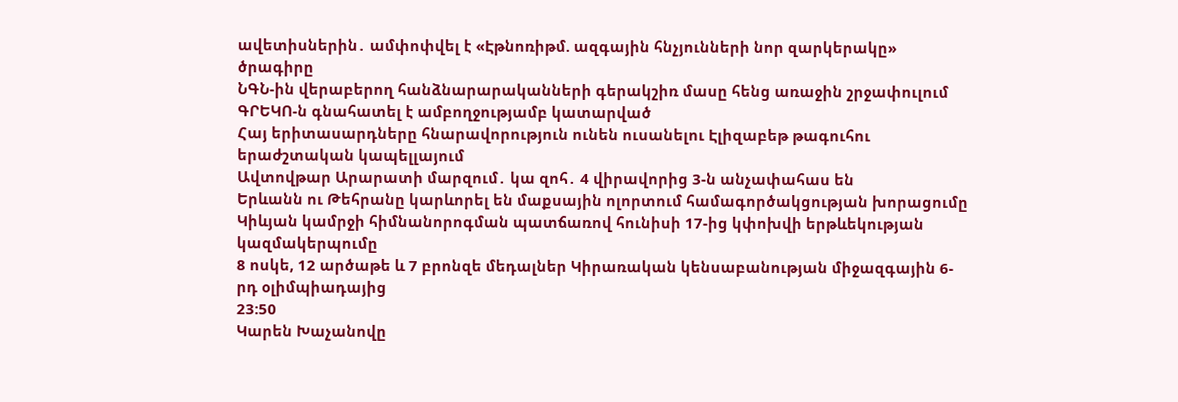ավետիսներին․ ամփոփվել է «Էթնոռիթմ. ազգային հնչյունների նոր զարկերակը» ծրագիրը
ՆԳՆ-ին վերաբերող հանձնարարականների գերակշիռ մասը հենց առաջին շրջափուլում ԳՐԵԿՈ-ն գնահատել է ամբողջությամբ կատարված
Հայ երիտասարդները հնարավորություն ունեն ուսանելու Էլիզաբեթ թագուհու երաժշտական կապելլայում
Ավտովթար Արարատի մարզում․ կա զոհ․ 4 վիրավորից 3-ն անչափահաս են
Երևանն ու Թեհրանը կարևորել են մաքսային ոլորտում համագործակցության խորացումը
Կիևյան կամրջի հիմնանորոգման պատճառով հունիսի 17-ից կփոխվի երթևեկության կազմակերպումը
8 ոսկե, 12 արծաթե և 7 բրոնզե մեդալներ Կիրառական կենսաբանության միջազգային 6-րդ օլիմպիադայից
23:50
Կարեն Խաչանովը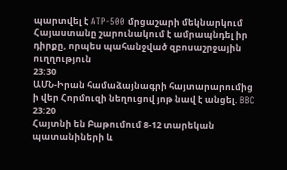պարտվել է ATP-500 մրցաշարի մեկնարկում
Հայաստանը շարունակում է ամրապնդել իր դիրքը, որպես պահանջված զբոսաշրջային ուղղություն
23:30
ԱՄՆ-Իրան համաձայնագրի հայտարարումից ի վեր Հորմուզի նեղուցով յոթ նավ է անցել. BBC
23:20
Հայտնի են Բաթումում 8-12 տարեկան պատանիների և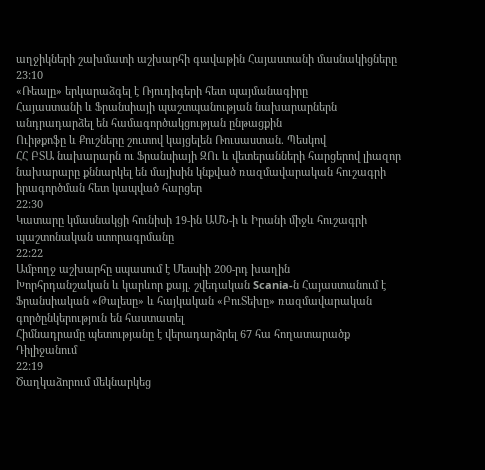աղջիկների շախմատի աշխարհի գավաթին Հայաստանի մասնակիցները
23:10
«Ռեալը» երկարաձգել է Ռյուդիգերի հետ պայմանագիրը
Հայաստանի և Ֆրանսիայի պաշտպանության նախարարներն անդրադարձել են համագործակցության ընթացքին
Ուիթքոֆը և Քուշները շուտով կայցելեն Ռուսաստան. Պեսկով
ՀՀ ԲՏԱ նախարարն ու Ֆրանսիայի ԶՈւ և վետերանների հարցերով լիազոր նախարարը քննարկել են մայիսին կնքված ռազմավարական հուշագրի իրագործման հետ կապված հարցեր
22:30
Կատարը կմասնակցի հունիսի 19-ին ԱՄՆ-ի և Իրանի միջև հուշագրի պաշտոնական ստորագրմանը
22:22
Ամբողջ աշխարհը սպասում է Մեսսիի 200-րդ խաղին
Խորհրդանշական և կարևոր քայլ. շվեդական Scania-ն Հայաստանում է
Ֆրանսիական «Թալեսը» և հայկական «ԲուՏեխը» ռազմավարական գործընկերություն են հաստատել
Հիմնադրամը պետությանը է վերադարձրել 67 հա հողատարածք Դիլիջանում
22:19
Ծաղկաձորում մեկնարկեց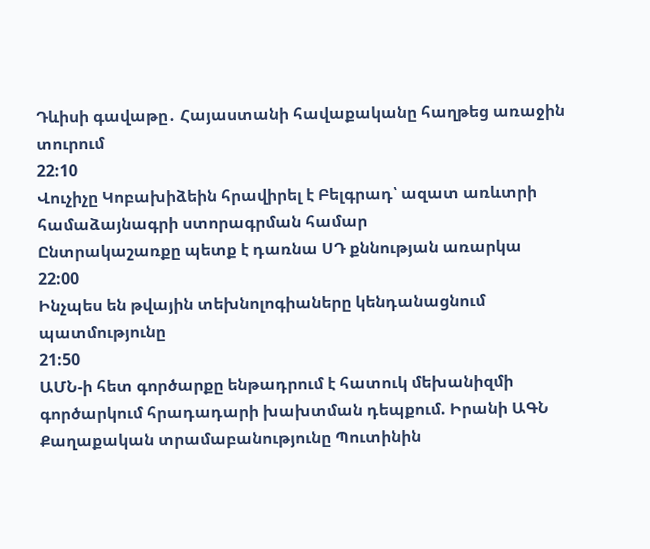Դևիսի գավաթը․ Հայաստանի հավաքականը հաղթեց առաջին տուրում
22:10
Վուչիչը Կոբախիձեին հրավիրել է Բելգրադ՝ ազատ առևտրի համաձայնագրի ստորագրման համար
Ընտրակաշառքը պետք է դառնա ՍԴ քննության առարկա
22:00
Ինչպես են թվային տեխնոլոգիաները կենդանացնում պատմությունը
21:50
ԱՄՆ-ի հետ գործարքը ենթադրում է հատուկ մեխանիզմի գործարկում հրադադարի խախտման դեպքում. Իրանի ԱԳՆ
Քաղաքական տրամաբանությունը Պուտինին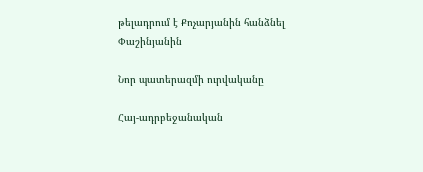թելադրում է Քոչարյանին հանձնել Փաշինյանին

Նոր պատերազմի ուրվականը

Հայ-ադրբեջանական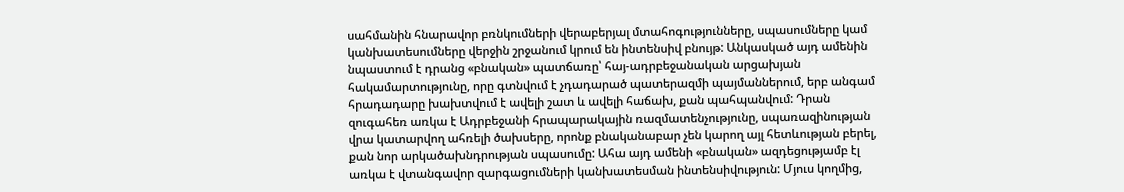սահմանին հնարավոր բռնկումների վերաբերյալ մտահոգությունները, սպասումները կամ կանխատեսումները վերջին շրջանում կրում են ինտենսիվ բնույթ: Անկասկած այդ ամենին նպաստում է դրանց «բնական» պատճառը՝ հայ-ադրբեջանական արցախյան հակամարտությունը, որը գտնվում է չդադարած պատերազմի պայմաններում, երբ անգամ հրադադարը խախտվում է ավելի շատ և ավելի հաճախ, քան պահպանվում: Դրան զուգահեռ առկա է Ադրբեջանի հրապարակային ռազմատենչությունը, սպառազինության վրա կատարվող ահռելի ծախսերը, որոնք բնականաբար չեն կարող այլ հետևության բերել, քան նոր արկածախնդրության սպասումը: Ահա այդ ամենի «բնական» ազդեցությամբ էլ առկա է վտանգավոր զարգացումների կանխատեսման ինտենսիվություն: Մյուս կողմից,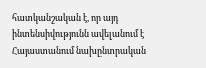հատկանշական է, որ այդ ինտենսիվությունն ավելանում է Հայաստանում նախընտրական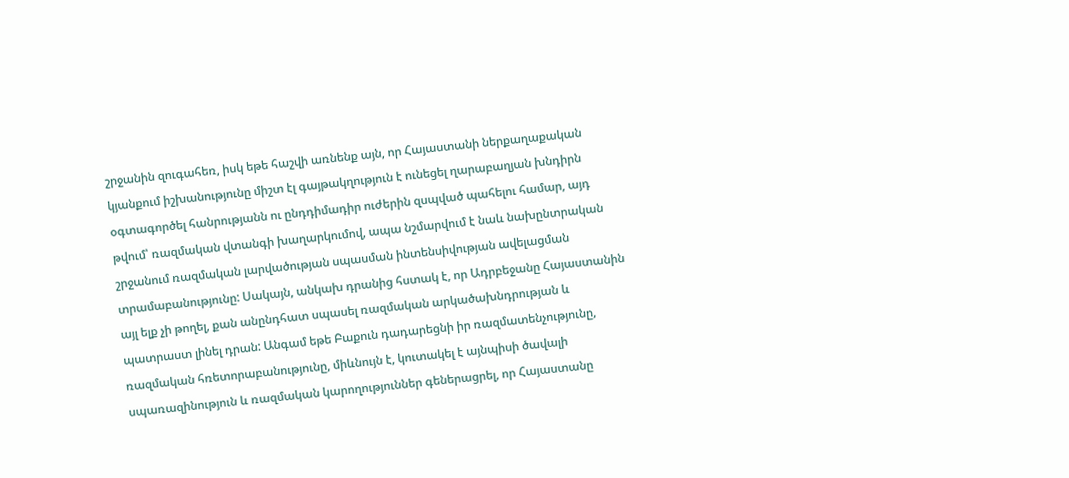շրջանին զուգահեռ, իսկ եթե հաշվի առնենք այն, որ Հայաստանի ներքաղաքական կյանքում իշխանությունը միշտ էլ գայթակղություն է ունեցել ղարաբաղյան խնդիրն օգտագործել հանրությանն ու ընդդիմադիր ուժերին զսպված պահելու համար, այդ թվում՝ ռազմական վտանգի խաղարկումով, ապա նշմարվում է նաև նախընտրական շրջանում ռազմական լարվածության սպասման ինտենսիվության ավելացման տրամաբանությունը: Սակայն, անկախ դրանից հստակ է, որ Ադրբեջանը Հայաստանին այլ ելք չի թողել, քան անընդհատ սպասել ռազմական արկածախնդրության և պատրաստ լինել դրան: Անգամ եթե Բաքուն դադարեցնի իր ռազմատենչությունը, ռազմական հռետորաբանությունը, միևնույն է, կուտակել է այնպիսի ծավալի սպառազինություն և ռազմական կարողություններ գեներացրել, որ Հայաստանը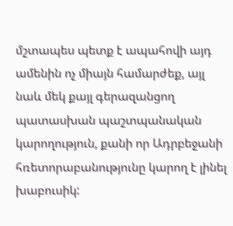մշտապես պետք է ապահովի այդ ամենին ոչ միայն համարժեք, այլ նաև մեկ քայլ գերազանցող պատասխան պաշտպանական կարողություն, քանի որ Ադրբեջանի հռետորաբանությունը կարող է լինել խաբուսիկ: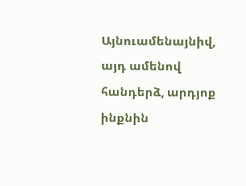Այնուամենայնիվ, այդ ամենով հանդերձ, արդյոք ինքնին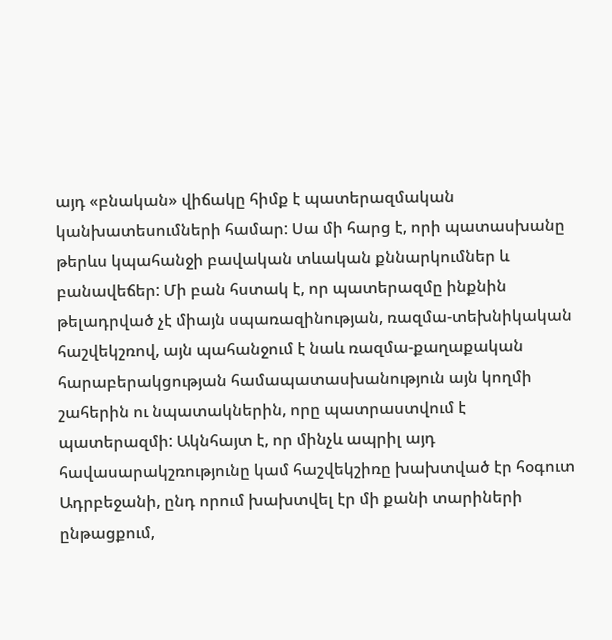այդ «բնական» վիճակը հիմք է պատերազմական կանխատեսումների համար: Սա մի հարց է, որի պատասխանը թերևս կպահանջի բավական տևական քննարկումներ և բանավեճեր: Մի բան հստակ է, որ պատերազմը ինքնին թելադրված չէ միայն սպառազինության, ռազմա-տեխնիկական հաշվեկշռով, այն պահանջում է նաև ռազմա-քաղաքական հարաբերակցության համապատասխանություն այն կողմի շահերին ու նպատակներին, որը պատրաստվում է պատերազմի: Ակնհայտ է, որ մինչև ապրիլ այդ հավասարակշռությունը կամ հաշվեկշիռը խախտված էր հօգուտ Ադրբեջանի, ընդ որում խախտվել էր մի քանի տարիների ընթացքում,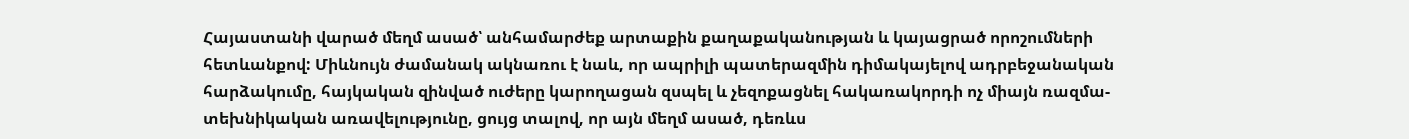Հայաստանի վարած մեղմ ասած՝ անհամարժեք արտաքին քաղաքականության և կայացրած որոշումների հետևանքով: Միևնույն ժամանակ ակնառու է նաև, որ ապրիլի պատերազմին դիմակայելով ադրբեջանական հարձակումը, հայկական զինված ուժերը կարողացան զսպել և չեզոքացնել հակառակորդի ոչ միայն ռազմա-տեխնիկական առավելությունը, ցույց տալով, որ այն մեղմ ասած, դեռևս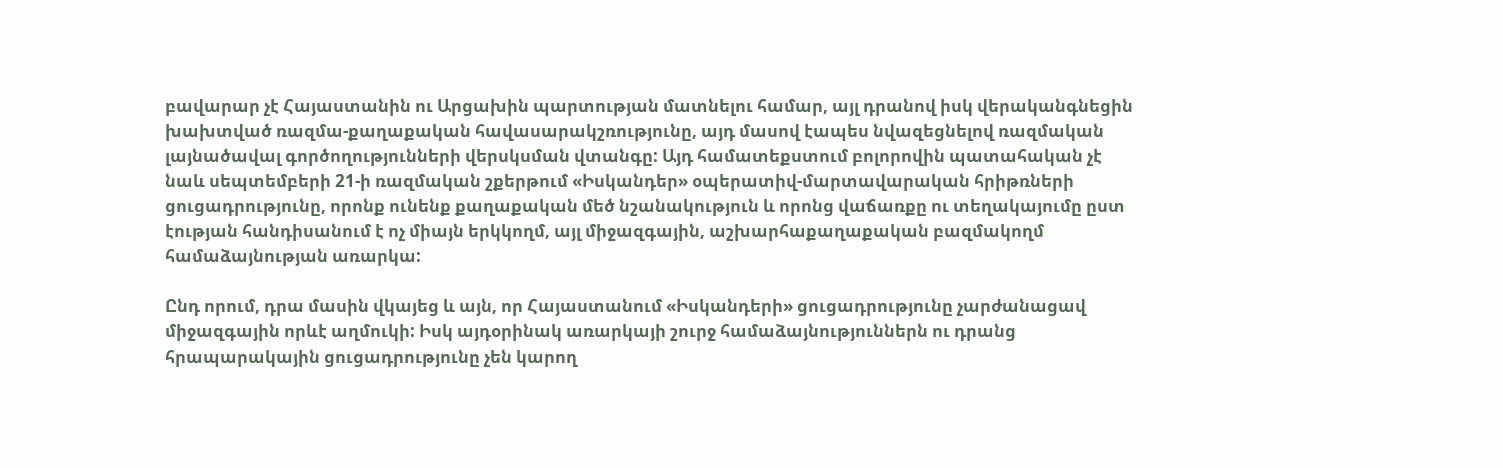բավարար չէ Հայաստանին ու Արցախին պարտության մատնելու համար, այլ դրանով իսկ վերականգնեցին խախտված ռազմա-քաղաքական հավասարակշռությունը, այդ մասով էապես նվազեցնելով ռազմական լայնածավալ գործողությունների վերսկսման վտանգը: Այդ համատեքստում բոլորովին պատահական չէ նաև սեպտեմբերի 21-ի ռազմական շքերթում «Իսկանդեր» օպերատիվ-մարտավարական հրիթռների ցուցադրությունը, որոնք ունենք քաղաքական մեծ նշանակություն և որոնց վաճառքը ու տեղակայումը ըստ էության հանդիսանում է ոչ միայն երկկողմ, այլ միջազգային, աշխարհաքաղաքական բազմակողմ համաձայնության առարկա:

Ընդ որում, դրա մասին վկայեց և այն, որ Հայաստանում «Իսկանդերի» ցուցադրությունը չարժանացավ միջազգային որևէ աղմուկի: Իսկ այդօրինակ առարկայի շուրջ համաձայնություններն ու դրանց հրապարակային ցուցադրությունը չեն կարող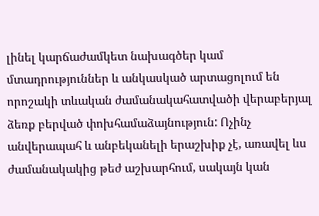լինել կարճաժամկետ նախագծեր կամ մտադրություններ և անկասկած արտացոլում են որոշակի տևական ժամանակահատվածի վերաբերյալ ձեռք բերված փոխհամաձայնություն: Ոչինչ անվերապահ և անբեկանելի երաշխիք չէ, առավել ևս ժամանակակից թեժ աշխարհում, սակայն կան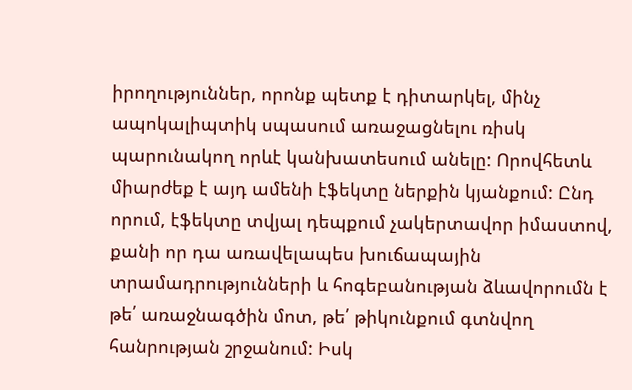իրողություններ, որոնք պետք է դիտարկել, մինչ ապոկալիպտիկ սպասում առաջացնելու ռիսկ պարունակող որևէ կանխատեսում անելը: Որովհետև միարժեք է այդ ամենի էֆեկտը ներքին կյանքում: Ընդ որում, էֆեկտը տվյալ դեպքում չակերտավոր իմաստով, քանի որ դա առավելապես խուճապային տրամադրությունների և հոգեբանության ձևավորումն է թե՛ առաջնագծին մոտ, թե՛ թիկունքում գտնվող հանրության շրջանում: Իսկ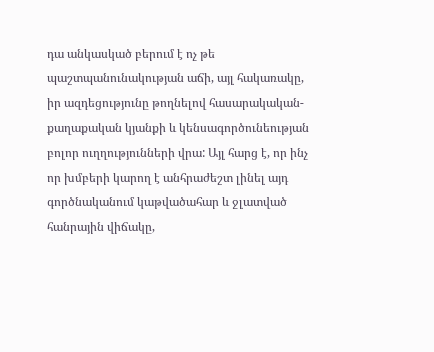դա անկասկած բերում է ոչ թե պաշտպանունակության աճի, այլ հակառակը, իր ազդեցությունը թողնելով հասարակական-քաղաքական կյանքի և կենսագործունեության բոլոր ուղղությունների վրա: Այլ հարց է, որ ինչ որ խմբերի կարող է անհրաժեշտ լինել այդ գործնականում կաթվածահար և ջլատված հանրային վիճակը,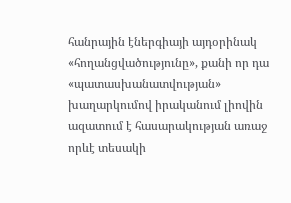հանրային էներգիայի այդօրինակ «հողանցվածությունը», քանի որ դա «պատասխանատվության» խաղարկումով իրականում լիովին ազատում է հասարակության առաջ որևէ տեսակի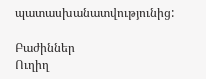պատասխանատվությունից:

Բաժիններ
Ուղիղ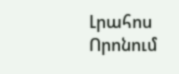Լրահոս
Որոնում